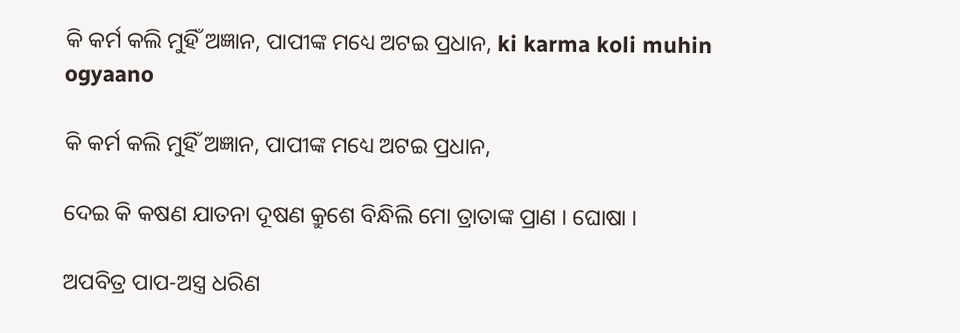କି କର୍ମ କଲି ମୁହିଁ ଅଜ୍ଞାନ, ପାପୀଙ୍କ ମଧ୍ୟେ ଅଟଇ ପ୍ରଧାନ, ki karma koli muhin ogyaano

କି କର୍ମ କଲି ମୁହିଁ ଅଜ୍ଞାନ, ପାପୀଙ୍କ ମଧ୍ୟେ ଅଟଇ ପ୍ରଧାନ,

ଦେଇ କି କଷଣ ଯାତନା ଦୂଷଣ କ୍ରୁଶେ ବିନ୍ଧିଲି ମୋ ତ୍ରାତାଙ୍କ ପ୍ରାଣ । ଘୋଷା ।

ଅପବିତ୍ର ପାପ-ଅସ୍ତ୍ର ଧରିଣ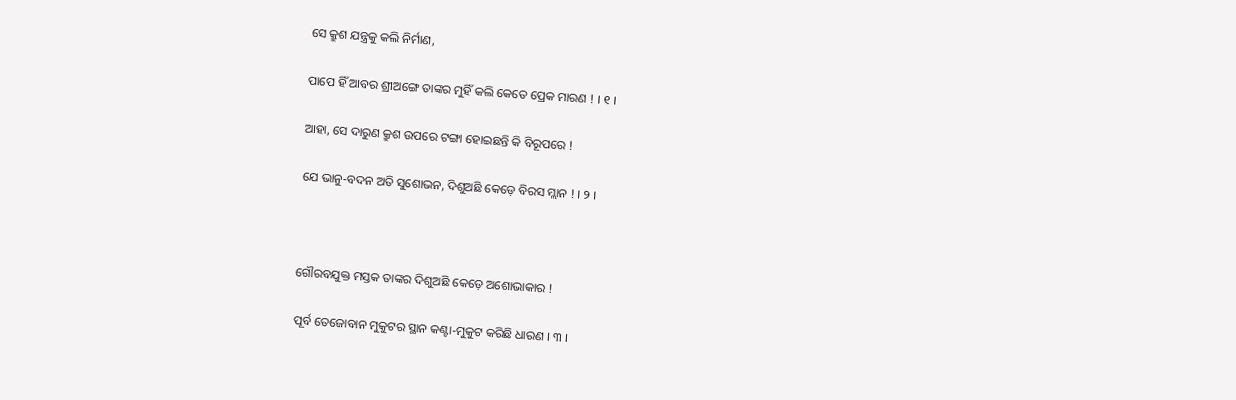ସେ କ୍ରୁଶ ଯନ୍ତ୍ରକୁ କଲି ନିର୍ମାଣ,

ପାପେ ହିଁ ଆବର ଶ୍ରୀଅଙ୍ଗେ ତାଙ୍କର ମୁହିଁ କଲି କେତେ ପ୍ରେକ ମାରଣ ! । ୧ ।

ଆହା, ସେ ଦାରୁଣ କ୍ରୁଶ ଉପରେ ଟଙ୍ଗା ହୋଇଛନ୍ତି କି ବିରୂପରେ !

ଯେ ଭାନୁ-ବଦନ ଅତି ସୁଶୋଭନ, ଦିଶୁଅଛି କେଡ଼େ ବିରସ ମ୍ଲାନ ! । ୨ ।



ଗୌରବଯୁକ୍ତ ମସ୍ତକ ତାଙ୍କର ଦିଶୁଅଛି କେଡ଼େ ଅଶୋଭାକାର !

ପୂର୍ବ ତେଜୋବାନ ମୁକୁଟର ସ୍ଥାନ କଣ୍ଟା-ମୁକୁଟ କରିଛି ଧାରଣ । ୩ ।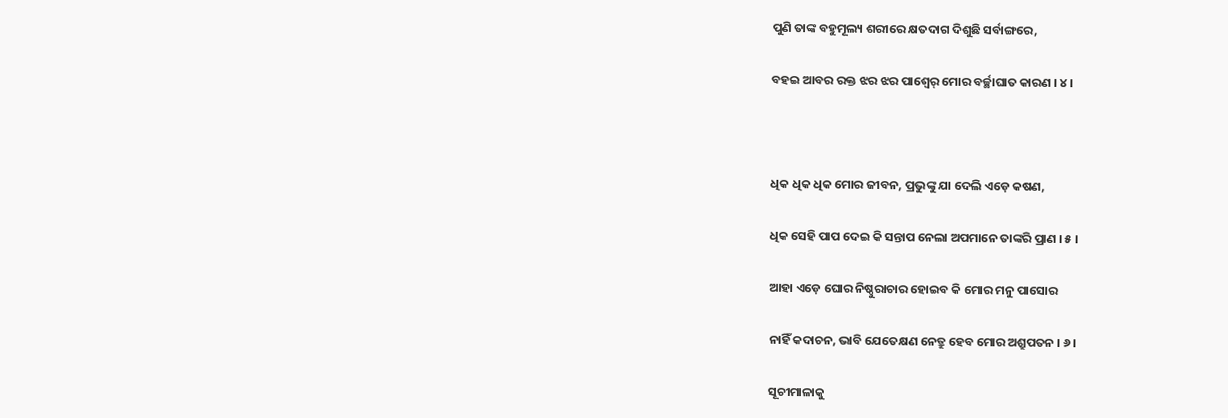ପୁଣି ତାଙ୍କ ବହୁମୂଲ୍ୟ ଶରୀରେ କ୍ଷତଦାଗ ଦିଶୁଛି ସର୍ବାଙ୍ଗରେ,

ବହଇ ଆବର ରକ୍ତ ଝର ଝର ପାଶ୍ୱେର୍ ମୋର ବର୍ଚ୍ଛାଘାତ କାରଣ । ୪ ।



ଧିକ ଧିକ ଧିକ ମୋର ଜୀବନ, ପ୍ରଭୁଙ୍କୁ ଯା ଦେଲି ଏଡ଼େ କଷଣ,

ଧିକ ସେହି ପାପ ଦେଇ କି ସନ୍ତାପ ନେଲା ଅପମାନେ ତାଙ୍କରି ପ୍ରାଣ । ୫ ।

ଆହା ଏଡ଼େ ଘୋର ନିଷ୍ଠୁରାଚାର ହୋଇବ କି ମୋର ମନୁ ପାସୋର

ନାହିଁ କଦାଚନ, ଭାବି ଯେତେକ୍ଷଣ ନେତ୍ରୁ ହେବ ମୋର ଅଶ୍ରୁପତନ । ୬ ।

ସୂଚୀମାଳାକୁ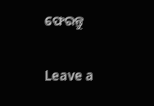ଫେରନ୍ତୁ

Leave a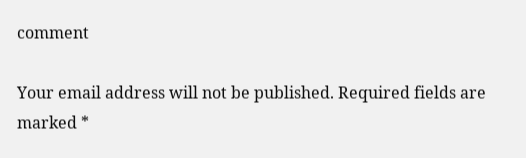comment

Your email address will not be published. Required fields are marked *